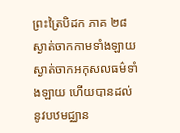ព្រះត្រៃបិដក ភាគ ២៨
ស្ងាត់ចាកកាមទាំងឡាយ ស្ងាត់ចាកអកុសលធម៌ទាំងឡាយ ហើយបានដល់នូវបឋមជ្ឈាន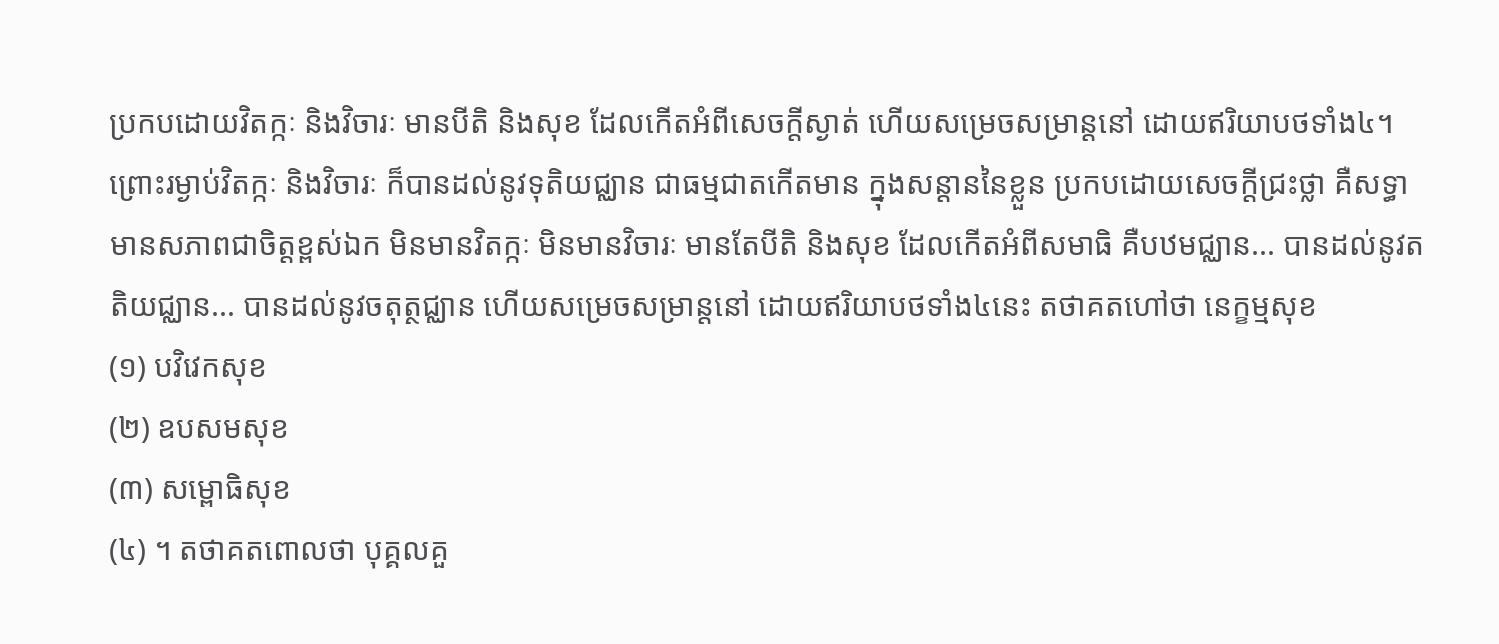ប្រកបដោយវិតក្កៈ និងវិចារៈ មានបីតិ និងសុខ ដែលកើតអំពីសេចក្តីស្ងាត់ ហើយសម្រេចសម្រាន្តនៅ ដោយឥរិយាបថទាំង៤។ ព្រោះរម្ងាប់វិតក្កៈ និងវិចារៈ ក៏បានដល់នូវទុតិយជ្ឈាន ជាធម្មជាតកើតមាន ក្នុងសន្តាននៃខ្លួន ប្រកបដោយសេចក្តីជ្រះថ្លា គឺសទ្ធា មានសភាពជាចិត្តខ្ពស់ឯក មិនមានវិតក្កៈ មិនមានវិចារៈ មានតែបីតិ និងសុខ ដែលកើតអំពីសមាធិ គឺបឋមជ្ឈាន... បានដល់នូវតតិយជ្ឈាន... បានដល់នូវចតុត្ថជ្ឈាន ហើយសម្រេចសម្រាន្តនៅ ដោយឥរិយាបថទាំង៤នេះ តថាគតហៅថា នេក្ខម្មសុខ
(១) បវិវេកសុខ
(២) ឧបសមសុខ
(៣) សម្ពោធិសុខ
(៤) ។ តថាគតពោលថា បុគ្គលគួ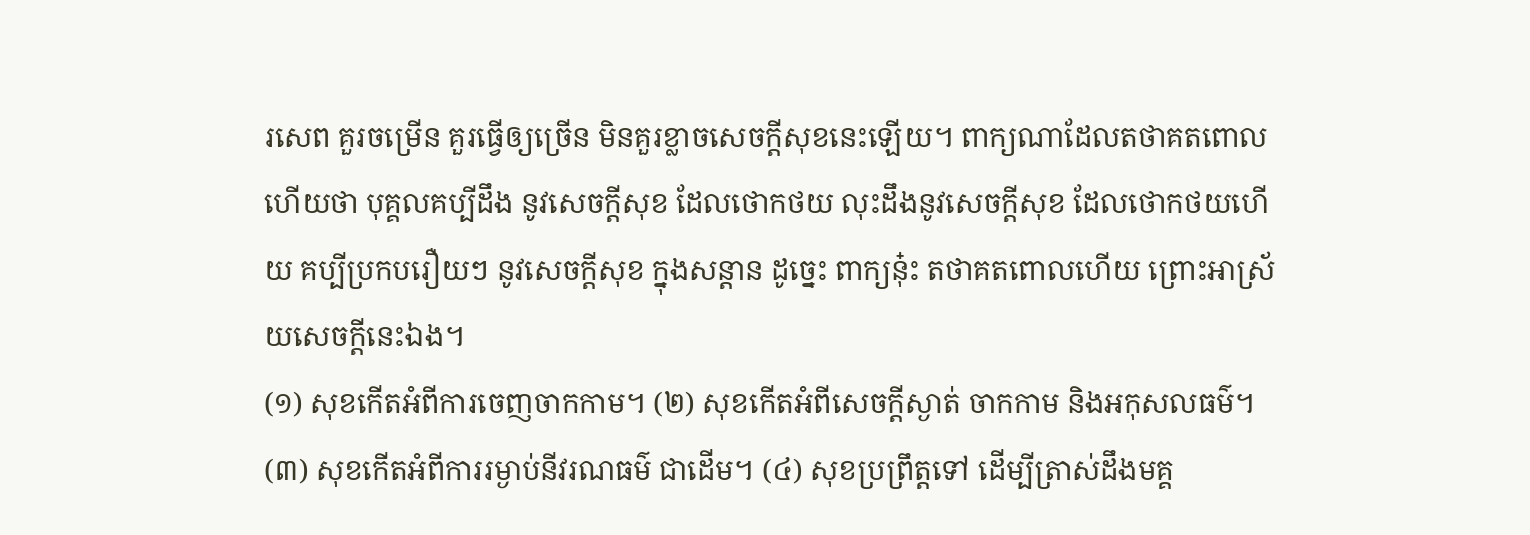រសេព គួរចម្រើន គួរធ្វើឲ្យច្រើន មិនគួរខ្លាចសេចក្តីសុខនេះឡើយ។ ពាក្យណាដែលតថាគតពោលហើយថា បុគ្គលគប្បីដឹង នូវសេចក្តីសុខ ដែលថោកថយ លុះដឹងនូវសេចក្តីសុខ ដែលថោកថយហើយ គប្បីប្រកបរឿយៗ នូវសេចក្តីសុខ ក្នុងសន្តាន ដូច្នេះ ពាក្យនុ៎ះ តថាគតពោលហើយ ព្រោះអាស្រ័យសេចក្តីនេះឯង។
(១) សុខកើតអំពីការចេញចាកកាម។ (២) សុខកើតអំពីសេចក្តីស្ងាត់ ចាកកាម និងអកុសលធម៌។ (៣) សុខកើតអំពីការរម្ងាប់នីវរណធម៌ ជាដើម។ (៤) សុខប្រព្រឹត្តទៅ ដើម្បីត្រាស់ដឹងមគ្គ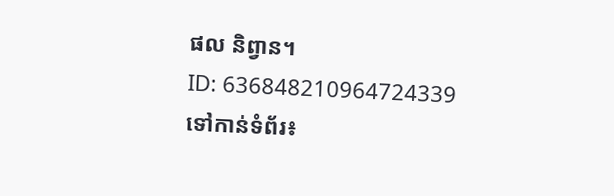ផល និព្វាន។
ID: 636848210964724339
ទៅកាន់ទំព័រ៖